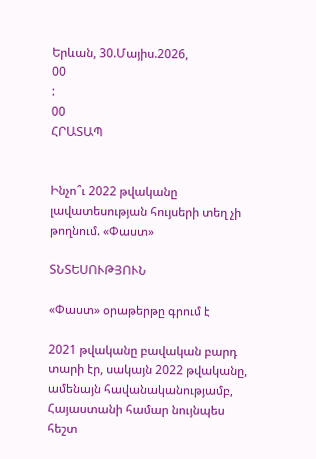Երևան, 30.Մայիս.2026,
00
:
00
ՀՐԱՏԱՊ


Ինչո՞ւ 2022 թվականը լավատեսության հույսերի տեղ չի թողնում. «Փաստ»

ՏՆՏԵՍՈՒԹՅՈՒՆ

«Փաստ» օրաթերթը գրում է

2021 թվականը բավական բարդ տարի էր, սակայն 2022 թվականը, ամենայն հավանականությամբ, Հայաստանի համար նույնպես հեշտ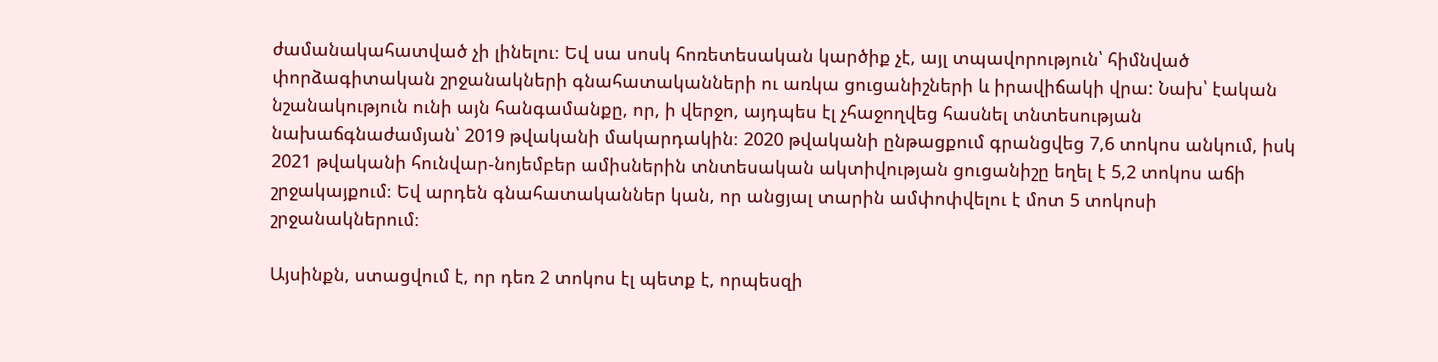ժամանակահատված չի լինելու։ Եվ սա սոսկ հոռետեսական կարծիք չէ, այլ տպավորություն՝ հիմնված փորձագիտական շրջանակների գնահատականների ու առկա ցուցանիշների և իրավիճակի վրա: Նախ՝ էական նշանակություն ունի այն հանգամանքը, որ, ի վերջո, այդպես էլ չհաջողվեց հասնել տնտեսության նախաճգնաժամյան՝ 2019 թվականի մակարդակին։ 2020 թվականի ընթացքում գրանցվեց 7,6 տոկոս անկում, իսկ 2021 թվականի հունվար-նոյեմբեր ամիսներին տնտեսական ակտիվության ցուցանիշը եղել է 5,2 տոկոս աճի շրջակայքում։ Եվ արդեն գնահատականներ կան, որ անցյալ տարին ամփոփվելու է մոտ 5 տոկոսի շրջանակներում։

Այսինքն, ստացվում է, որ դեռ 2 տոկոս էլ պետք է, որպեսզի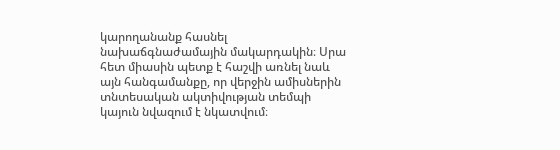կարողանանք հասնել նախաճգնաժամային մակարդակին։ Սրա հետ միասին պետք է հաշվի առնել նաև այն հանգամանքը, որ վերջին ամիսներին տնտեսական ակտիվության տեմպի կայուն նվազում է նկատվում։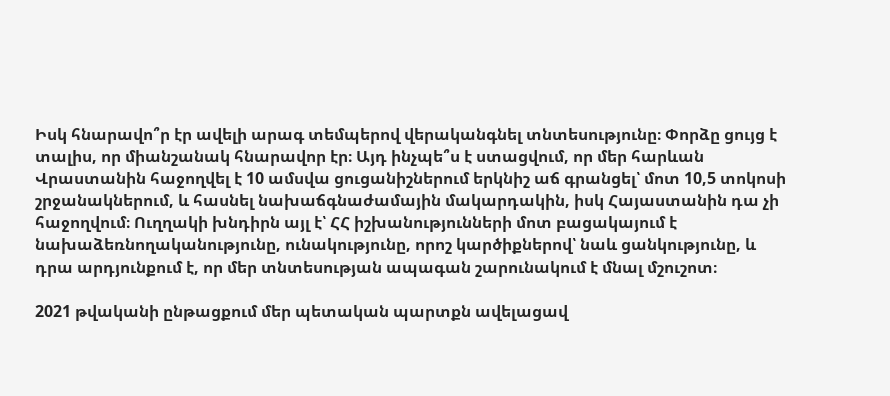Իսկ հնարավո՞ր էր ավելի արագ տեմպերով վերականգնել տնտեսությունը։ Փորձը ցույց է տալիս, որ միանշանակ հնարավոր էր։ Այդ ինչպե՞ս է ստացվում, որ մեր հարևան Վրաստանին հաջողվել է 10 ամսվա ցուցանիշներում երկնիշ աճ գրանցել՝ մոտ 10,5 տոկոսի շրջանակներում, և հասնել նախաճգնաժամային մակարդակին, իսկ Հայաստանին դա չի հաջողվում։ Ուղղակի խնդիրն այլ է՝ ՀՀ իշխանությունների մոտ բացակայում է նախաձեռնողականությունը, ունակությունը, որոշ կարծիքներով՝ նաև ցանկությունը, և դրա արդյունքում է, որ մեր տնտեսության ապագան շարունակում է մնալ մշուշոտ։

2021 թվականի ընթացքում մեր պետական պարտքն ավելացավ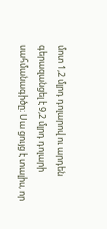մոտ 1,2 մլրդ դոլարով ու արդեն գերազանցել է 9,2 մլրդ դոլարի սահմանագիծը։ Սա ցույց է տալիս, որ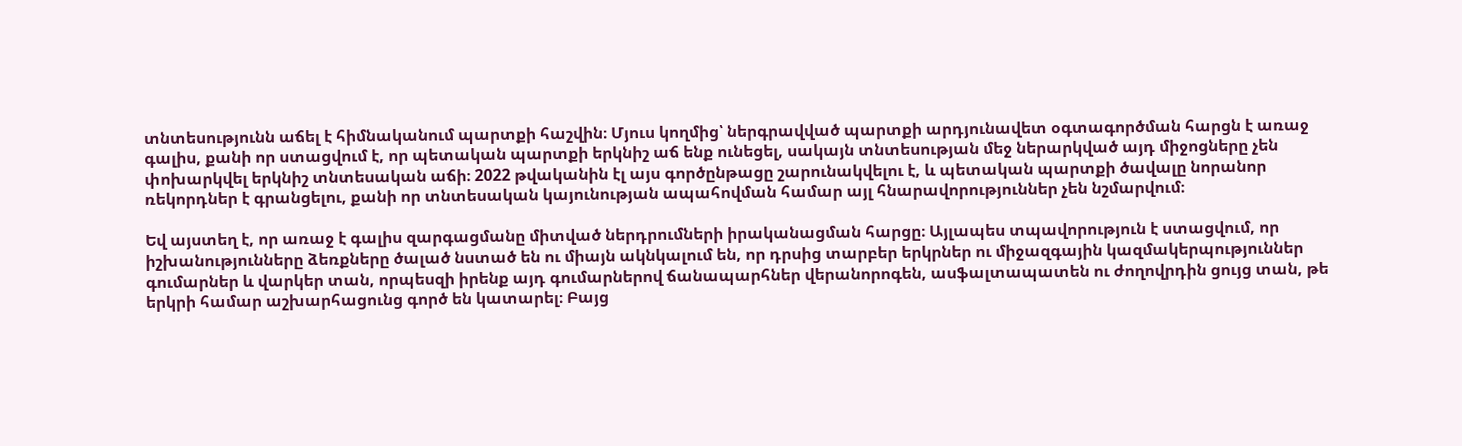տնտեսությունն աճել է հիմնականում պարտքի հաշվին։ Մյուս կողմից՝ ներգրավված պարտքի արդյունավետ օգտագործման հարցն է առաջ գալիս, քանի որ ստացվում է, որ պետական պարտքի երկնիշ աճ ենք ունեցել, սակայն տնտեսության մեջ ներարկված այդ միջոցները չեն փոխարկվել երկնիշ տնտեսական աճի։ 2022 թվականին էլ այս գործընթացը շարունակվելու է, և պետական պարտքի ծավալը նորանոր ռեկորդներ է գրանցելու, քանի որ տնտեսական կայունության ապահովման համար այլ հնարավորություններ չեն նշմարվում։

Եվ այստեղ է, որ առաջ է գալիս զարգացմանը միտված ներդրումների իրականացման հարցը։ Այլապես տպավորություն է ստացվում, որ իշխանությունները ձեռքները ծալած նստած են ու միայն ակնկալում են, որ դրսից տարբեր երկրներ ու միջազգային կազմակերպություններ գումարներ և վարկեր տան, որպեսզի իրենք այդ գումարներով ճանապարհներ վերանորոգեն, ասֆալտապատեն ու ժողովրդին ցույց տան, թե երկրի համար աշխարհացունց գործ են կատարել։ Բայց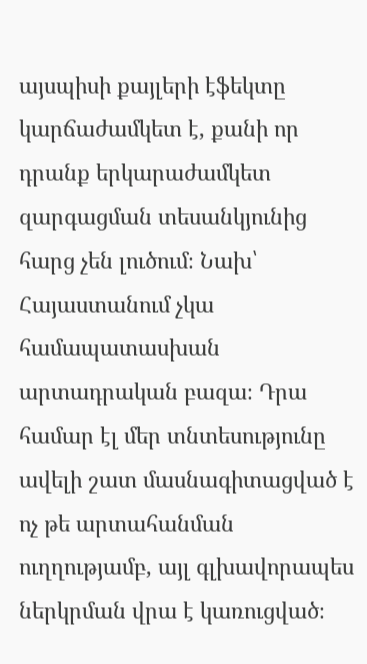այսպիսի քայլերի էֆեկտը կարճաժամկետ է, քանի որ դրանք երկարաժամկետ զարգացման տեսանկյունից հարց չեն լուծում։ Նախ՝ Հայաստանում չկա համապատասխան արտադրական բազա։ Դրա համար էլ մեր տնտեսությունը ավելի շատ մասնագիտացված է ոչ թե արտահանման ուղղությամբ, այլ գլխավորապես ներկրման վրա է կառուցված։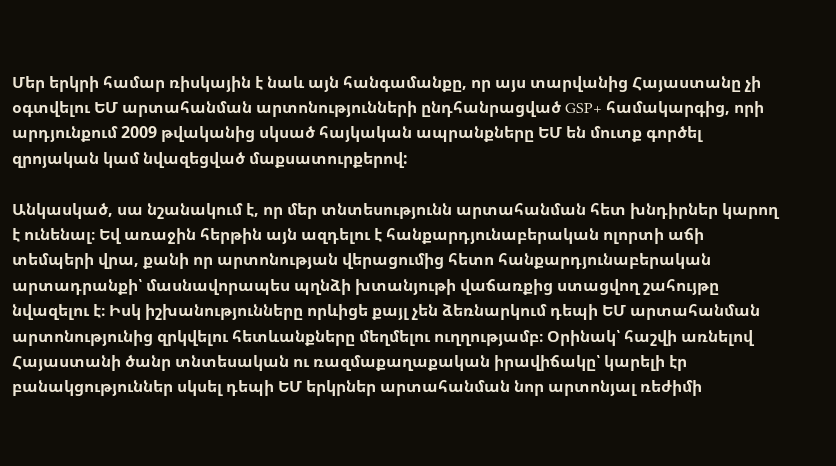Մեր երկրի համար ռիսկային է նաև այն հանգամանքը, որ այս տարվանից Հայաստանը չի օգտվելու ԵՄ արտահանման արտոնությունների ընդհանրացված GSP+ համակարգից, որի արդյունքում 2009 թվականից սկսած հայկական ապրանքները ԵՄ են մուտք գործել զրոյական կամ նվազեցված մաքսատուրքերով:

Անկասկած, սա նշանակում է, որ մեր տնտեսությունն արտահանման հետ խնդիրներ կարող է ունենալ։ Եվ առաջին հերթին այն ազդելու է հանքարդյունաբերական ոլորտի աճի տեմպերի վրա, քանի որ արտոնության վերացումից հետո հանքարդյունաբերական արտադրանքի՝ մասնավորապես պղնձի խտանյութի վաճառքից ստացվող շահույթը նվազելու է։ Իսկ իշխանությունները որևիցե քայլ չեն ձեռնարկում դեպի ԵՄ արտահանման արտոնությունից զրկվելու հետևանքները մեղմելու ուղղությամբ։ Օրինակ՝ հաշվի առնելով Հայաստանի ծանր տնտեսական ու ռազմաքաղաքական իրավիճակը՝ կարելի էր բանակցություններ սկսել դեպի ԵՄ երկրներ արտահանման նոր արտոնյալ ռեժիմի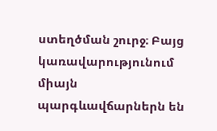ստեղծման շուրջ։ Բայց կառավարությունում միայն պարգևավճարներն են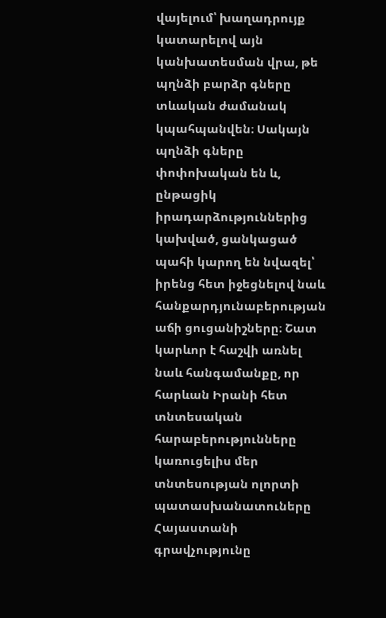վայելում՝ խաղադրույք կատարելով այն կանխատեսման վրա, թե պղնձի բարձր գները տևական ժամանակ կպահպանվեն։ Սակայն պղնձի գները փոփոխական են և, ընթացիկ իրադարձություններից կախված, ցանկացած պահի կարող են նվազել՝ իրենց հետ իջեցնելով նաև հանքարդյունաբերության աճի ցուցանիշները։ Շատ կարևոր է հաշվի առնել նաև հանգամանքը, որ հարևան Իրանի հետ տնտեսական հարաբերությունները կառուցելիս մեր տնտեսության ոլորտի պատասխանատուները Հայաստանի գրավչությունը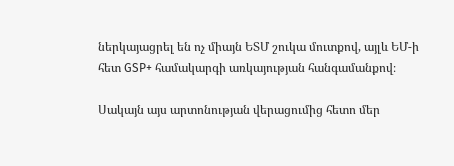ներկայացրել են ոչ միայն ԵՏՄ շուկա մուտքով, այլև ԵՄ-ի հետ GSP+ համակարգի առկայության հանգամանքով։

Սակայն այս արտոնության վերացումից հետո մեր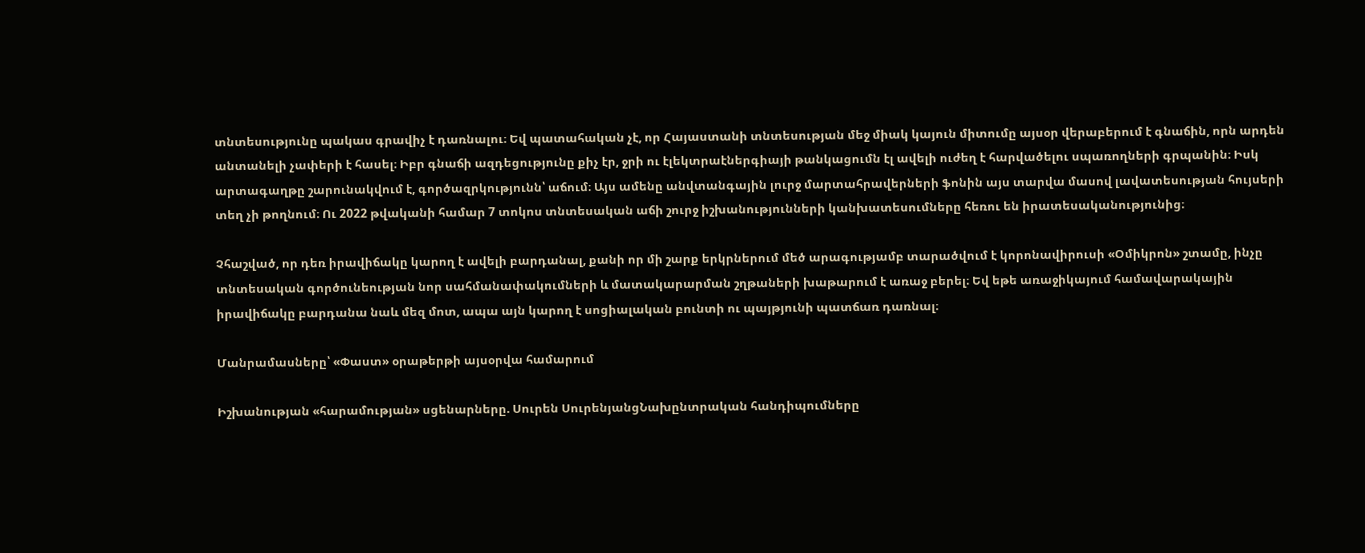տնտեսությունը պակաս գրավիչ է դառնալու։ Եվ պատահական չէ, որ Հայաստանի տնտեսության մեջ միակ կայուն միտումը այսօր վերաբերում է գնաճին, որն արդեն անտանելի չափերի է հասել։ Իբր գնաճի ազդեցությունը քիչ էր, ջրի ու էլեկտրաէներգիայի թանկացումն էլ ավելի ուժեղ է հարվածելու սպառողների գրպանին։ Իսկ արտագաղթը շարունակվում է, գործազրկությունն՝ աճում։ Այս ամենը անվտանգային լուրջ մարտահրավերների ֆոնին այս տարվա մասով լավատեսության հույսերի տեղ չի թողնում։ Ու 2022 թվականի համար 7 տոկոս տնտեսական աճի շուրջ իշխանությունների կանխատեսումները հեռու են իրատեսականությունից։

Չհաշված, որ դեռ իրավիճակը կարող է ավելի բարդանալ, քանի որ մի շարք երկրներում մեծ արագությամբ տարածվում է կորոնավիրուսի «Օմիկրոն» շտամը, ինչը տնտեսական գործունեության նոր սահմանափակումների և մատակարարման շղթաների խաթարում է առաջ բերել։ Եվ եթե առաջիկայում համավարակային իրավիճակը բարդանա նաև մեզ մոտ, ապա այն կարող է սոցիալական բունտի ու պայթյունի պատճառ դառնալ։

Մանրամասները՝ «Փաստ» օրաթերթի այսօրվա համարում

Իշխանության «հարամության» սցենարները. Սուրեն ՍուրենյանցՆախընտրական հանդիպումները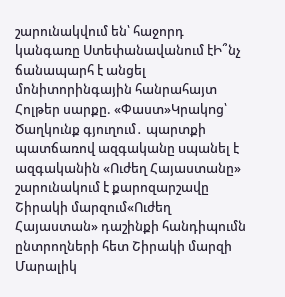շարունակվում են՝ հաջորդ կանգառը Ստեփանավանում էԻ՞նչ ճանապարհ է անցել մոնիտորինգային հանրահայտ Հոլթեր սարքը. «Փաստ»Կրակnց՝ Ծաղկունք գյուղում․ պարտքի պատճառով ազգականը uպանել է ազգականին «Ուժեղ Հայաստանը» շարունակում է քարոզարշավը Շիրակի մարզում«Ուժեղ Հայաստան» դաշինքի հանդիպումն ընտրողների հետ Շիրակի մարզի Մարալիկ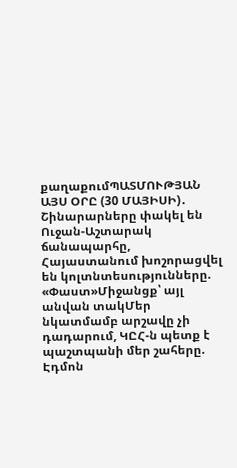քաղաքումՊԱՏՄՈՒԹՅԱՆ ԱՅՍ ՕՐԸ (30 ՄԱՅԻՍԻ)․ Շինարարները փակել են Ուջան-Աշտարակ ճանապարհը, Հայաստանում խոշորացվել են կոլտնտեսությունները. «Փաստ»Միջանցք՝ այլ անվան տակՄեր նկատմամբ արշավը չի դադարում, ԿԸՀ-ն պետք է պաշտպանի մեր շահերը. Էդմոն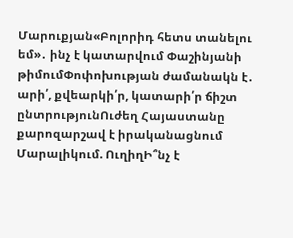Մարուքյան«Բոլորիդ հետս տանելու եմ»․ ինչ է կատարվում Փաշինյանի թիմումՓոփոխության ժամանակն է․ արի՛, քվեարկի՛ր, կատարի՛ր ճիշտ ընտրությունՈւժեղ Հայաստանը քարոզարշավ է իրականացնում Մարալիկում. ՈւղիղԻ՞նչ է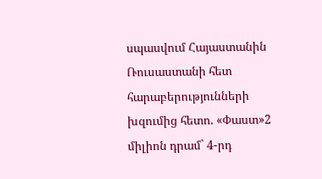սպասվում Հայաստանին Ռուսաստանի հետ հարաբերությունների խզումից հետո. «Փաստ»2 միլիոն դրամ` 4-րդ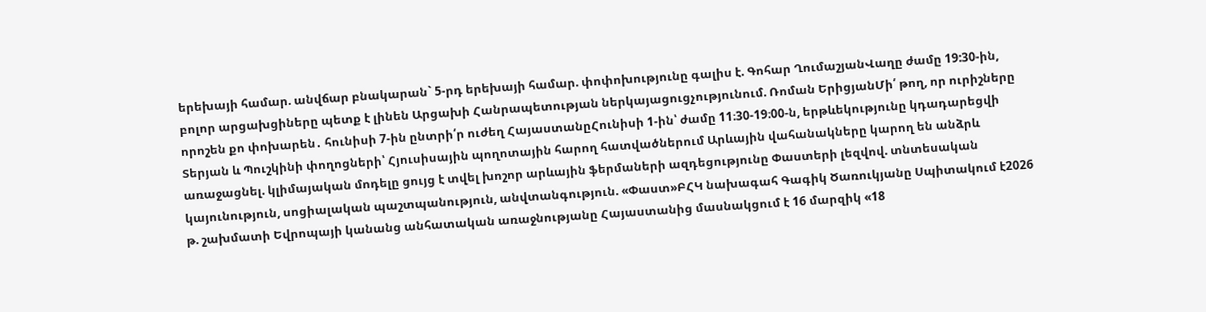երեխայի համար. անվճար բնակարան` 5-րդ երեխայի համար. փոփոխությունը գալիս է. Գոհար ՂումաշյանՎաղը ժամը 19:30-ին, բոլոր արցախցիները պետք է լինեն Արցախի Հանրապետության ներկայացուցչությունում. Ռոման ԵրիցյանՄի՛ թող, որ ուրիշները որոշեն քո փոխարեն․ հունիսի 7-ին ընտրի՛ր ուժեղ ՀայաստանըՀունիսի 1-ին՝ ժամը 11։30-19։00-ն, երթևեկությունը կդադարեցվի Տերյան և Պուշկինի փողոցների՝ Հյուսիսային պողոտային հարող հատվածներում Արևային վահանակները կարող են անձրև առաջացնել. կլիմայական մոդելը ցույց է տվել խոշոր արևային ֆերմաների ազդեցությունը Փաստերի լեզվով. տնտեսական կայունություն, սոցիալական պաշտպանություն, անվտանգություն. «Փաստ»ԲՀԿ նախագահ Գագիկ Ծառուկյանը Սպիտակում է2026 թ. շախմատի Եվրոպայի կանանց անհատական առաջնությանը Հայաստանից մասնակցում է 16 մարզիկ «18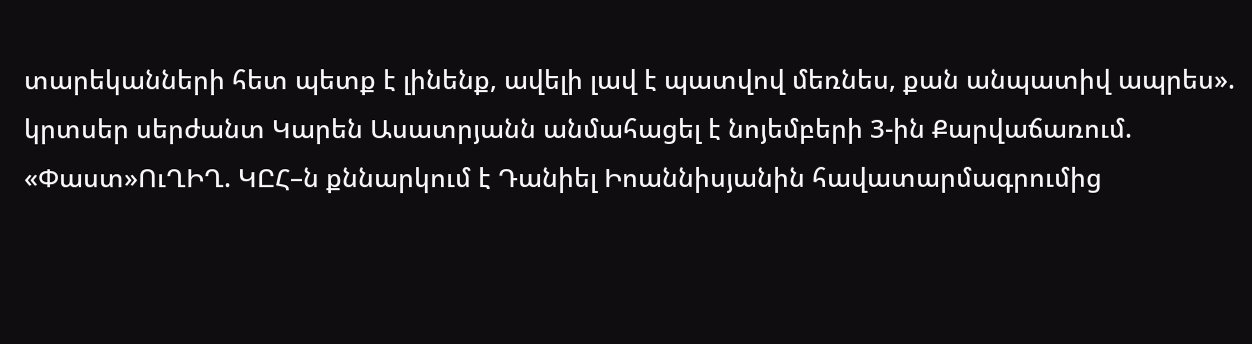տարեկանների հետ պետք է լինենք, ավելի լավ է պատվով մեռնես, քան անպատիվ ապրես». կրտսեր սերժանտ Կարեն Ասատրյանն անմահացել է նոյեմբերի 3-ին Քարվաճառում. «Փաստ»ՈւՂԻՂ. ԿԸՀ–ն քննարկում է Դանիել Իոաննիսյանին հավատարմագրումից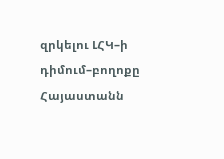զրկելու ԼՀԿ–ի դիմում–բողոքը Հայաստանն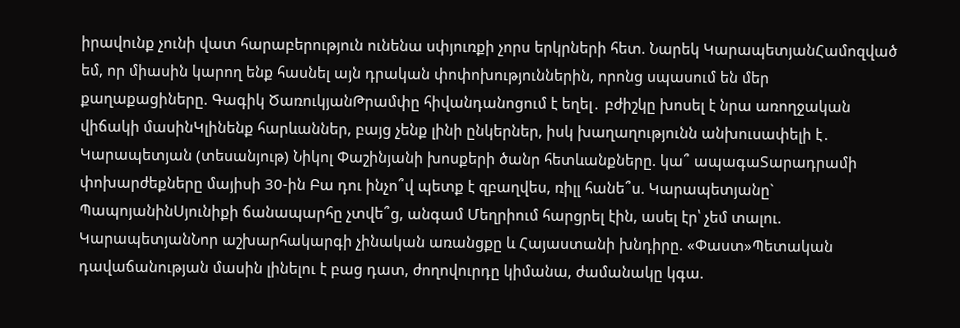իրավունք չունի վատ հարաբերություն ունենա սփյուռքի չորս երկրների հետ. Նարեկ ԿարապետյանՀամոզված եմ, որ միասին կարող ենք հասնել այն դրական փոփոխություններին, որոնց սպասում են մեր քաղաքացիները. Գագիկ ԾառուկյանԹրամփը հիվանդանոցում է եղել․ բժիշկը խոսել է նրա առողջական վիճակի մասինԿլինենք հարևաններ, բայց չենք լինի ընկերներ, իսկ խաղաղությունն անխուսափելի է․ Կարապետյան (տեսանյութ) Նիկոլ Փաշինյանի խոսքերի ծանր հետևանքները. կա՞ ապագաՏարադրամի փոխարժեքները մայիսի 30-ին Բա դու ինչո՞վ պետք է զբաղվես, ռիլլ հանե՞ս. Կարապետյանը` ՊապոյանինՍյունիքի ճանապարհը չտվե՞ց, անգամ Մեղրիում հարցրել էին, ասել էր՝ չեմ տալու. ԿարապետյանՆոր աշխարհակարգի չինական առանցքը և Հայաստանի խնդիրը. «Փաստ»Պետական դավաճանության մասին լինելու է բաց դատ, ժողովուրդը կիմանա, ժամանակը կգա.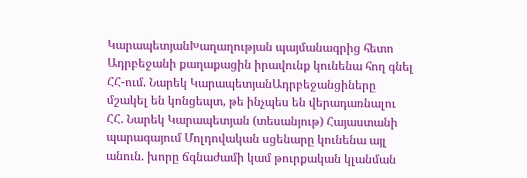ԿարապետյանԽաղաղության պայմանագրից հետո Ադրբեջանի քաղաքացին իրավունք կունենա հող գնել ՀՀ-ում. Նարեկ ԿարապետյանԱդրբեջանցիները մշակել են կոնցեպտ, թե ինչպես են վերադառնալու ՀՀ. Նարեկ Կարապետյան (տեսանյութ) Հայաստանի պարագայում Մոլդովական սցենարը կունենա այլ անուն. խորը ճգնաժամի կամ թուրքական կլանման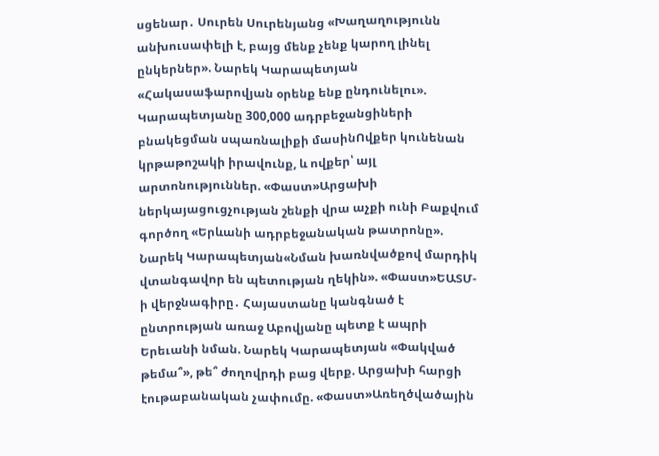սցենար․ Սուրեն Սուրենյանց «Խաղաղությունն անխուսափելի է, բայց մենք չենք կարող լինել ընկերներ». Նարեկ Կարապետյան «Հակասաֆարովյան օրենք ենք ընդունելու». Կարապետյանը 300,000 ադրբեջանցիների բնակեցման սպառնալիքի մասինՈվքեր կունենան կրթաթոշակի իրավունք, և ովքեր՝ այլ արտոնություններ. «Փաստ»Արցախի ներկայացուցչության շենքի վրա աչքի ունի Բաքվում գործող «Երևանի ադրբեջանական թատրոնը». Նարեկ Կարապետյան«Նման խառնվածքով մարդիկ վտանգավոր են պետության ղեկին». «Փաստ»ԵԱՏՄ-ի վերջնագիրը․ Հայաստանը կանգնած է ընտրության առաջ Աբովյանը պետք է ապրի Երեւանի նման. Նարեկ Կարապետյան «Փակված թեմա՞», թե՞ ժողովրդի բաց վերք. Արցախի հարցի էութաբանական չափումը. «Փաստ»Առեղծվածային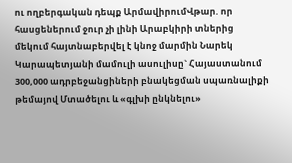ու ողբերգական դեպք ԱրմավիրումՎթար. որ հասցեներում ջուր չի լինի Արաբկիրի տներից մեկում հայտնաբերվել է կնոջ մարմին Նարեկ Կարապետյանի մամուլի ասուլիսը` Հայաստանում 300,000 ադրբեջանցիների բնակեցման սպառնալիքի թեմայով Մտածելու և «գլխի ընկնելու»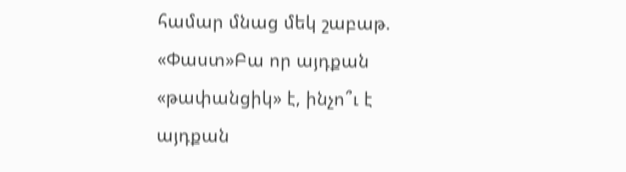համար մնաց մեկ շաբաթ. «Փաստ»Բա որ այդքան «թափանցիկ» է, ինչո՞ւ է այդքան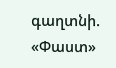գաղտնի. «Փաստ»